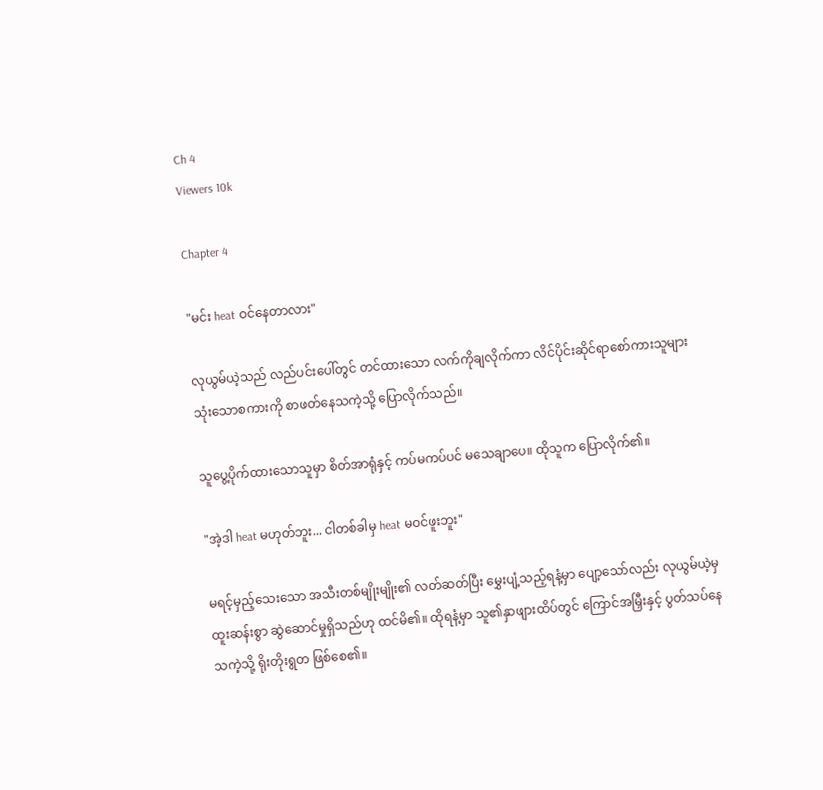Ch 4
Viewers 10k

Chapter 4

"မင်း heat ဝင်နေတာလား"

လုယွမ်ယဲ့သည် လည်ပင်းပေါ်တွင် တင်ထားသော လက်ကိုချလိုက်ကာ လိင်ပိုင်းဆိုင်ရာစော်ကားသူများ သုံးသောစကားကို စာဖတ်နေသကဲ့သို့ ပြောလိုက်သည်။

သူပွေ့ပိုက်ထားသောသူမှာ စိတ်အာရုံနှင့် ကပ်မကပ်ပင် မသေချာပေ။ ထိုသူက ပြောလိုက်၏။

"အဲ့ဒါ heat မဟုတ်ဘူး... ငါတစ်ခါမှ heat မဝင်ဖူးဘူး"

မရင့်မှည့်သေးသော အသီးတစ်မျိုးမျိုး၏ လတ်ဆတ်ပြီး မွှေးပျံ့သည့်ရနံ့မှာ ပျော့သော်လည်း လုယွမ်ယဲ့မှ ထူးဆန်းစွာ ဆွဲဆောင်မှုရှိသည်ဟု ထင်မိ၏။ ထိုရနံ့မှာ သူ၏နှာဖျားထိပ်တွင် ကြောင်အမြှီးနှင့် ပွတ်သပ်နေသကဲ့သို့ ရိုးတိုးရွတ ဖြစ်စေ၏။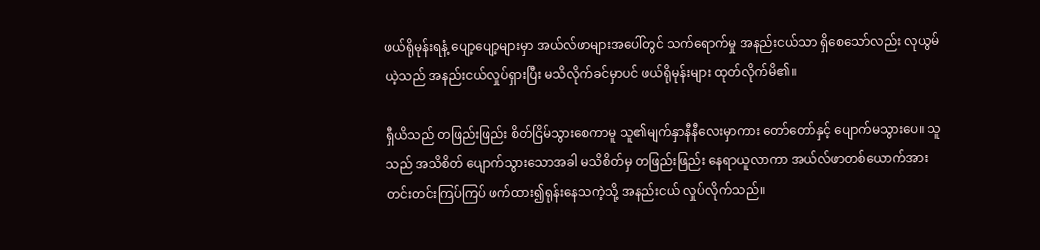ဖယ်ရိုမုန်းရနံ့ ပျော့ပျော့များမှာ အယ်လ်ဖာများအပေါ်တွင် သက်ရောက်မှု အနည်းငယ်သာ ရှိစေသော်လည်း လုယွမ်ယဲ့သည် အနည်းငယ်လှုပ်ရှားပြီး မသိလိုက်ခင်မှာပင် ဖယ်ရိုမုန်းများ ထုတ်လိုက်မိ၏။

ရှီယိသည် တဖြည်းဖြည်း စိတ်ငြိမ်သွားစေကာမူ သူ၏မျက်နှာနီနီလေးမှာကား တော်တော်နှင့် ပျောက်မသွားပေ။ သူသည် အသိစိတ် ပျောက်သွားသောအခါ မသိစိတ်မှ တဖြည်းဖြည်း နေရာယူလာကာ အယ်လ်ဖာတစ်ယောက်အား တင်းတင်းကြပ်ကြပ် ဖက်ထား၍ရုန်းနေသကဲ့သို့ အနည်းငယ် လှုပ်လိုက်သည်။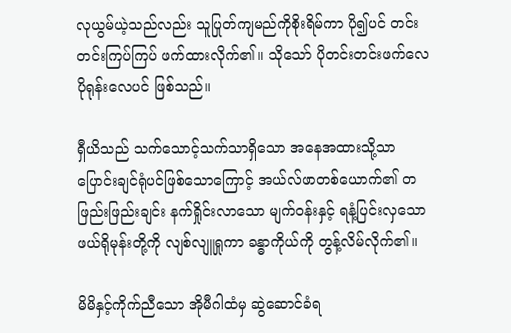လုယွမ်ယဲ့သည်လည်း သူပြုတ်ကျမည်ကိုစိုးရိမ်ကာ ပို၍ပင် တင်းတင်းကြပ်ကြပ် ဖက်ထားလိုက်၏။ သိုသော် ပိုတင်းတင်းဖက်လေ ပိုရုန်းလေပင် ဖြစ်သည်။

ရှီယိသည် သက်သောင့်သက်သာရှိသော အနေအထားသို့သာ ပြောင်းချင်ရုံပင်ဖြစ်သောကြောင့် အယ်လ်ဖာတစ်ယောက်၏ တဖြည်းဖြည်းချင်း နက်ရှိုင်းလာသော မျက်ဝန်းနှင့် ရနံ့ပြင်းလှသော ဖယ်ရိုမုန်းတို့ကို လျစ်လျူရှုကာ ခန္ဓာကိုယ်ကို တွန့်လိမ်လိုက်၏။

မိမိနှင့်ကိုက်ညီသော အိုမီဂါထံမှ ဆွဲဆောင်ခံရ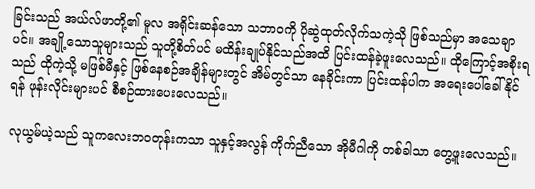ခြင်းသည် အယ်လ်ဖာတို့၏ မူလ အရိုင်းဆန်သော သဘာဝကို ပိုဆွဲထုတ်လိုက်သကဲ့သို ဖြစ်သည်မှာ အသေချာပင်။ အချို့သောသူများသည် သူတို့စိတ်ပင် မထိန်းချုပ်နိုင်သည်အထိ ပြင်းထန်ခဲ့ဖူးလေသည်။ ထိုကြောင့်အစိုးရသည် ထိုကဲ့သို့ မဖြစ်မီနှင့် ဖြစ်နေစဉ်အချိန်များတွင် အိမ်တွင်သာ နေခိုင်းကာ ပြင်းထန်ပါက အရေးပေါ်ခေါ်နိုင်ရန် ဖုန်းလိုင်းများပင် စီစဉ်ထားပေးလေသည်။

လုယွမ်ယဲ့သည် သူကလေးဘဝတုန်းကသာ သူနှင့်အလွန် ကိုက်ညီသော အိုမီဂါကို တစ်ခါသာ တွေ့ဖူးလေသည်။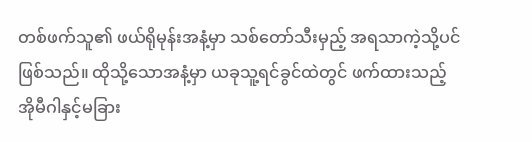တစ်ဖက်သူ၏ ဖယ်ရိုမုန်းအနံ့မှာ သစ်တော်သီးမှည့် အရသာကဲ့သို့ပင် ဖြစ်သည်။ ထိုသို့သောအနံ့မှာ ယခုသူ့ရင်ခွင်ထဲတွင် ဖက်ထားသည့် အိုမီဂါနှင့်မခြား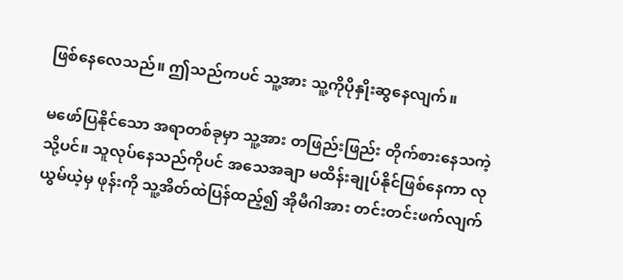ဖြစ်နေလေသည်။ ဤသည်ကပင် သူ့အား သူ့ကိုပိုနှိုးဆွနေလျက်။

မဖော်ပြနိုင်သော အရာတစ်ခုမှာ သူ့အား တ‌ဖြည်းဖြည်း တိုက်စားနေသကဲ့သို့ပင်။ သူလုပ်နေသည်ကိုပင် အသေအချာ မထိန်းချုပ်နိုင်ဖြစ်နေကာ လုယွမ်ယဲ့မှ ဖုန်းကို သူ့အိတ်ထဲပြန်ထည့်၍ အိုမီဂါအား တင်းတင်းဖက်လျက်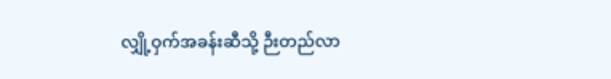လျှို့ဝှက်အခန်းဆီသို့ ဉီးတည်လာ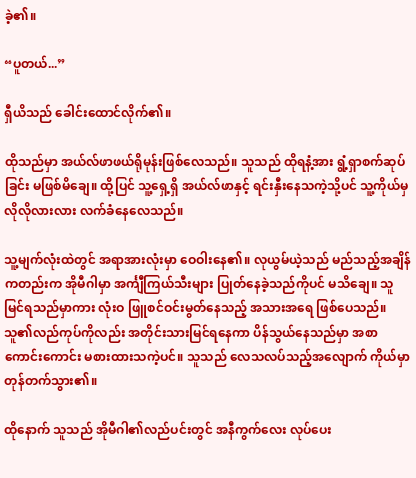ခဲ့၏။

“ပူတယ်...”

ရှီယိသည် ခေါင်း‌ထောင်လိုက်၏။

ထိုသည်မှာ အယ်လ်ဖာဖယ်ရိုမုန်းဖြစ်လေသည်။ သူသည် ထိုရနံ့အား ရွံ့ရှာစက်ဆုပ်ခြင်း မဖြစ်မိချေ။ ထို့ပြင် သူ့ရှေ့ရှိ အယ်လ်ဖာနှင့် ရင်းနှီးနေသကဲ့သို့ပင် သူ့ကိုယ်မှ လိုလိုလားလား လက်ခံနေလေသည်။

သူ့မျက်လုံးထဲတွင် အရာအားလုံးမှာ ဝေဝါးနေ၏။ လုယွမ်ယဲ့သည် မည်သည့်အချိန်ကတည်းက အိုမီဂါမှာ အင်္ကျီကြယ်သီးများ ပြုတ်နေခဲ့သည်ကိုပင် မသိချေ။ သူမြင်ရသည်မှာကား လုံးဝ ဖြူစင်ဝင်းမွတ်နေသည့် အသားအရေ ဖြစ်ပေသည်။ သူ၏လည်ကုပ်ကိုလည်း အတိုင်းသားမြင်ရနေကာ ပိန်သွယ်နေသည်မှာ အစာကောင်းကောင်း မစားထားသကဲ့ပင်။ သူသည် လေသလပ်သည့်အလျောက် ကိုယ်မှာ တုန်တက်သွား၏။

ထိုနောက် သူသည် အိုမီဂါ၏လည်ပင်းတွင် အနီကွက်လေး လုပ်ပေး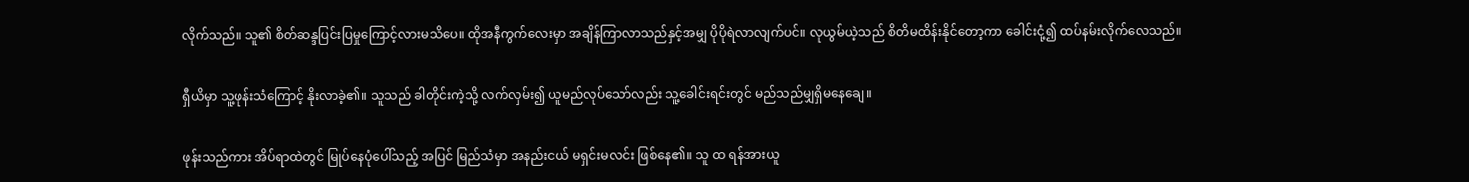လိုက်သည်။ သူ၏ စိတ်ဆန္ဒပြင်းပြမှုကြောင့်လားမသိပေ။ ထိုအနီကွက်လေးမှာ အချိန်ကြာလာသည်နှင့်အမျှ ပိုပိုရဲလာလျက်ပင်။ လုယွမ်ယဲ့သည် စိတိမထိန်းနိုင်တော့ကာ ခေါင်းငုံ့၍ ထပ်နမ်းလိုက်လေသည်။

ရှီယိမှာ သူ့ဖုန်းသံကြောင့် နိုးလာခဲ့၏။ သူသည် ခါတိုင်းကဲ့သို့ လက်လှမ်း၍ ယူမည်လုပ်သော်လည်း သူ့ခေါင်းရင်းတွင် မည်သည်မျှရှိမနေချေ။

ဖုန်းသည်ကား အိပ်ရာထဲတွင် မြုပ်နေပုံပေါ်သည့် အပြင် မြည်သံမှာ အနည်းငယ် မရှင်းမလင်း ဖြစ်နေ၏။ သူ ထ ရန်အားယူ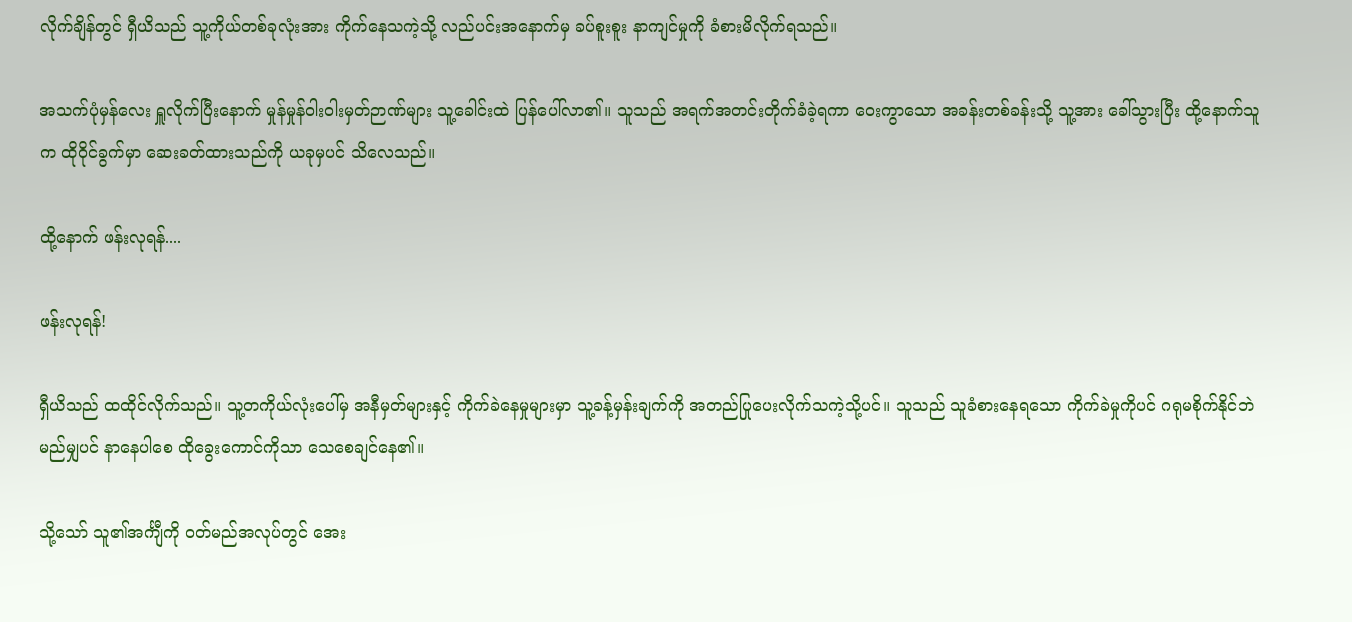လိုက်ချိန်တွင် ရှီယိသည် သူ့ကိုယ်တစ်ခုလုံးအား ကိုက်နေသကဲ့သို့ လည်ပင်းအနောက်မှ ခပ်စူးစူး နာကျင်မှုကို ခံစားမိလိုက်ရသည်။

အသက်ပုံမှန်လေး ရှူလိုက်ပြီးနောက် မှုန်မှုန်ဝါးဝါးမှတ်ဉာဏ်များ သူ့ခေါင်းထဲ ပြန်ပေါ်လာ၏။ သူသည် အရက်အတင်းတိုက်ခံခဲ့ရကာ ဝေးကွာသော အခန်းတစ်ခန်းသို့ သူ့အား ခေါ်သွားပြီး ထို့နောက်သူက ထိုဝိုင်ခွက်မှာ ဆေးခတ်ထားသည်ကို ယခုမှပင် သိလေသည်။

ထို့နောက် ဖန်းလုရန်....

ဖန်းလုရန်!

ရှီယိသည် ထထိုင်လိုက်သည်။ သူ့တကိုယ်လုံးပေါ်မှ အနီမှတ်များနှင့် ကိုက်ခဲနေမှုများမှာ သူ့ခန့်မှန်းချက်ကို အတည်ပြုပေးလိုက်သကဲ့သို့ပင်။ သူသည် သူခံစားနေရသော ကိုက်ခဲမှုကိုပင် ဂရုမစိုက်နိုင်ဘဲ မည်မျှပင် နာနေပါစေ ထိုခွေးကောင်ကိုသာ သေစေချင်‌နေ၏။

သို့သော် သူ၏အင်္ကျီကို ဝတ်မည်အလုပ်တွင် အေး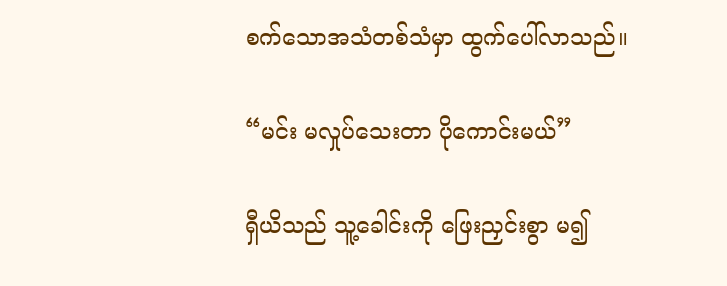စက်သောအသံတစ်သံမှာ ထွက်ပေါ်လာသည်။

“မင်း မလှုပ်သေးတာ ပိုကောင်းမယ်”

ရှီယိသည် သူ့ခေါင်းကို ဖြေးညှင်းစွာ မ၍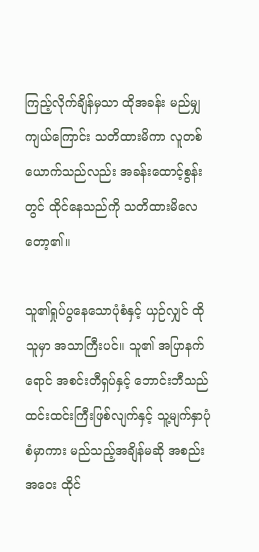ကြည့်လိုက်ချိန်မှသာ ထိုအခန်း မည်မျှကျယ်ကြောင်း သတိထားမိကာ လူတစ်ယောက်သည်လည်း အခန်းထောင့်စွန်းတွင် ထိုင်နေသည်ကို သတိထားမိလေတော့၏။

သူ၏ရှုပ်ပွနေသောပုံစံနှင့် ယှဉ်လျှင် ထိုသူမှာ အသာကြီးပင်။ သူ၏ အပြာနက်ရောင် အစင်းတီရှပ်နှင့် ဘောင်းဘီသည် ထင်းထင်းကြီးဖြစ်လျက်နှင့် သူ့မျက်နှာပုံစံမှာကား မည်သည့်အချိန်မဆို အစည်းအဝေး ထိုင်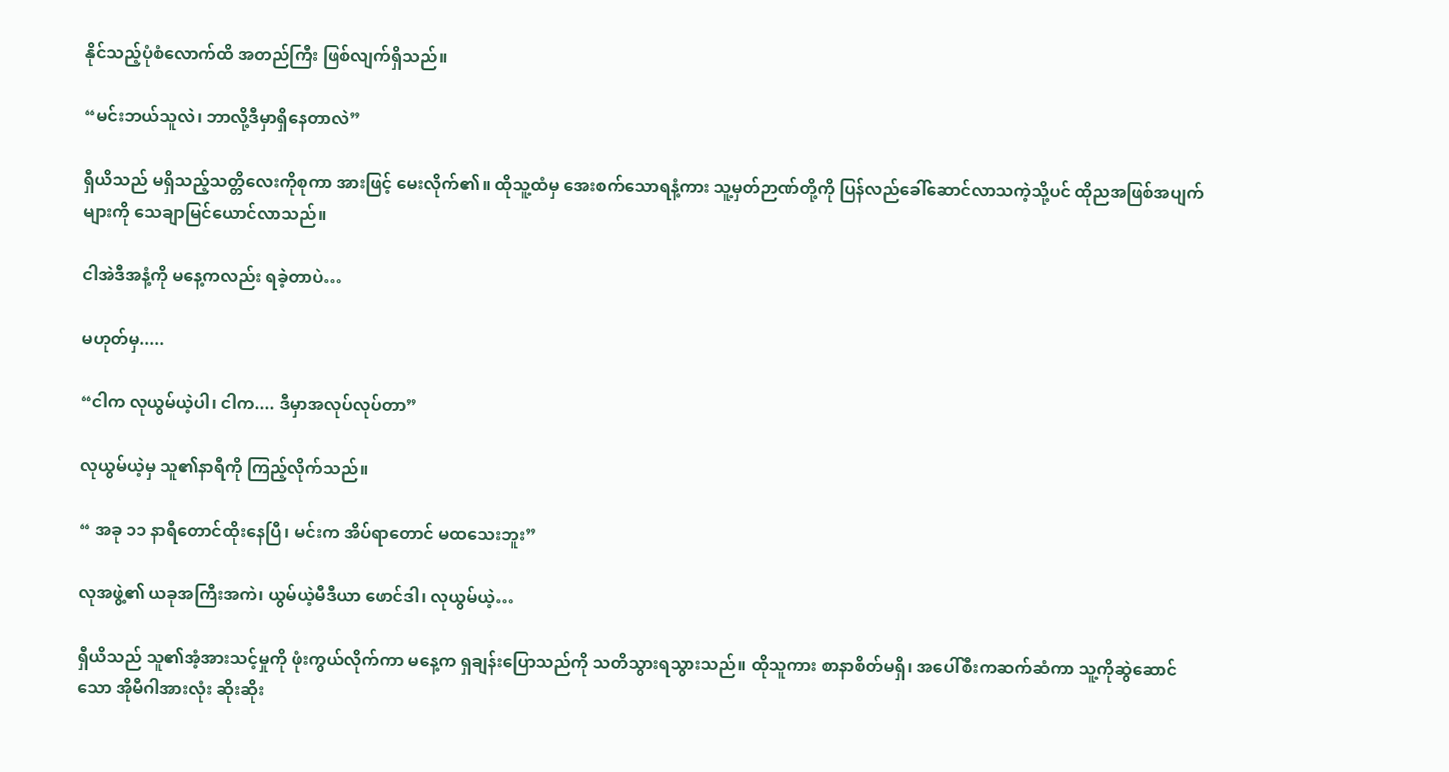နိုင်သည့်ပုံစံလောက်ထိ အတည်ကြီး ဖြစ်လျက်ရှိသည်။

“မင်းဘယ်သူလဲ၊ ဘာလို့ဒီမှာရှိနေတာလဲ”

ရှီယိသည် မရှိသည့်သတ္တိလေးကိုစုကာ အားဖြင့် မေးလိုက်၏။ ထိုသူ့ထံမှ အေးစက်သောရနံ့ကား သူ့မှတ်ဉာဏ်တို့ကို ပြန်လည်ခေါ်ဆောင်လာသကဲ့သို့ပင် ထိုညအဖြစ်အပျက်များကို သေချာမြင်ယောင်လာသည်။

ငါအဲဒီအနံ့ကို မနေ့ကလည်း ရခဲ့တာပဲ…

မဟုတ်မှ.....

“ငါက လုယွမ်ယဲ့ပါ၊ ငါက.... ဒီမှာအလုပ်လုပ်တာ”

လုယွမ်ယဲ့မှ သူ၏နာရီကို ကြည့်လိုက်သည်။

“ အခု ၁၁ နာရီတောင်ထိုးနေပြီ၊ မင်းက အိပ်ရာတောင် မထသေးဘူး”

လုအဖွဲ့၏ ယခုအကြီးအကဲ၊ ယွမ်ယဲ့မီဒီယာ ဖောင်ဒါ၊ လုယွမ်ယဲ့…

ရှီယိသည် သူ၏အံ့အားသင့်မှုကို ဖုံးကွယ်လိုက်ကာ မနေ့က ရှချန်းပြောသည်ကို သတိသွားရသွားသည်။ ထိုသူကား စာနာစိတ်မရှိ၊ အပေါ်စီးကဆက်ဆံကာ သူ့ကိုဆွဲဆောင်သော အိုမီဂါအားလုံး ဆိုးဆိုး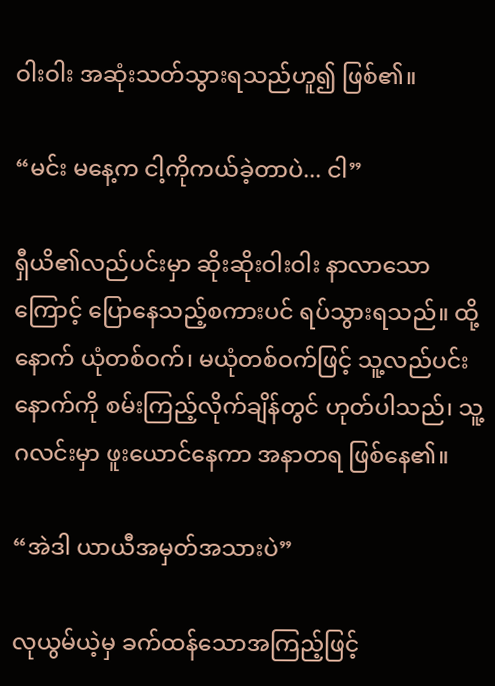ဝါးဝါး အဆုံးသတ်သွားရသည်ဟူ၍ ဖြစ်၏။

“မင်း မနေ့က ငါ့ကိုကယ်ခဲ့တာပဲ... ငါ”

ရှီယိ၏လည်ပင်းမှာ ဆိုးဆိုးဝါးဝါး နာလာသောကြောင့် ပြော‌နေသည့်စကားပင် ရပ်သွားရသည်။ ထို့နောက် ယုံတစ်ဝက်၊ မယုံတစ်ဝက်ဖြင့် သူ့လည်ပင်းနောက်ကို စမ်းကြည့်လိုက်ချိန်တွင် ဟုတ်ပါသည်၊ သူ့ဂလင်းမှာ ဖူးယောင်နေကာ အနာတရ ဖြစ်နေ၏။

“အဲဒါ ယာယီအမှတ်အသားပဲ”

လုယွမ်ယဲ့မှ ခက်ထန်သောအကြည့်ဖြင့်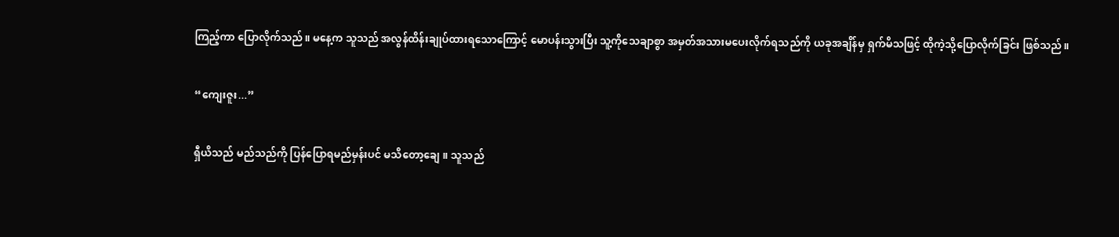ကြည့်ကာ ပြောလိုက်သည်။ မနေ့က သူသည် အလွန်ထိန်းချုပ်ထားရသောကြောင့် မောပန်းသွားပြီး သူ့ကိုသေချာစွာ အမှတ်အသားမပေးလိုက်ရသည်ကို ယခုအချိန်မှ ရှက်မိသဖြင့် ထိုကဲ့သို့ပြောလိုက်ခြင်း ဖြစ်သည်။

“ကျေးဇူး...”

ရှီယိသည် မည်သည်ကို ပြန်‌ပြောရမည်မှန်းပင် မသိတော့ချေ။ သူသည်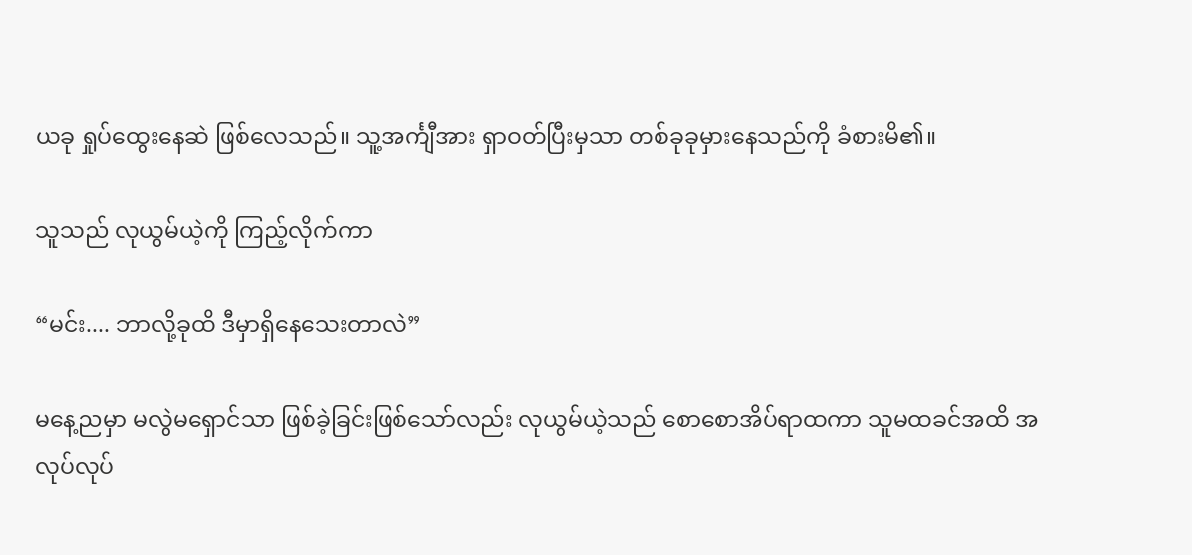ယခု ရှုပ်ထွေးနေဆဲ ဖြစ်လေသည်။ သူ့အင်္ကျီအား ရှာဝတ်ပြီးမှသာ တစ်ခုခုမှားနေသည်ကို ခံစားမိ၏။

သူသည် လုယွမ်ယဲ့ကို ကြည့်လိုက်ကာ

“မင်း.... ဘာလို့ခုထိ ဒီမှာရှိနေသေးတာလဲ”

မနေ့ညမှာ မလွဲမရှောင်သာ ဖြစ်ခဲ့ခြင်းဖြစ်သော်လည်း လုယွမ်ယဲ့သည် စောစောအိပ်ရာထကာ သူမထခင်အထိ အလုပ်လုပ်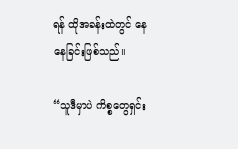ရန် ထိုအခန်းထဲတွင် နေနေခြင်းဖြစ်သည်။

“သူဒီမှာပဲ ကိစ္စတွေရှင်း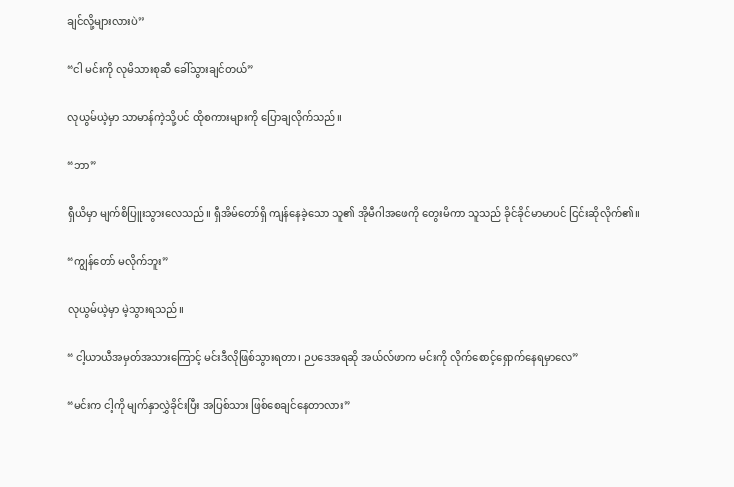ချင်လို့များလားပဲ’’

“ငါ မင်းကို လုမိသားစုဆီ ခေါ်သွားချင်တယ်”

လုယွမ်ယဲ့မှာ သာမာန်ကဲ့သို့ပင် ထိုစကားများကို ပြောချလိုက်သည်။

“ဘာ”

ရှီယိမှာ မျက်စိပြူးသွားလေသည်။ ရှီအိမ်တော်ရှိ ကျန်နေခဲ့သော သူ၏ အိုမီဂါအဖေကို တွေးမိကာ သူသည် ခိုင်ခိုင်မာမာပင် ငြင်းဆိုလိုက်၏။

“ကျွန်‌တော် မလိုက်ဘူး”

လုယွမ်ယဲ့မှာ မဲ့သွားရသည်။

“ ငါ့ယာယီအမှတ်အသားကြောင့် မင်းဒီလိုဖြစ်သွားရတာ၊ ဉပဒေအရဆို အယ်လ်ဖာက မင်းကို လိုက်စောင့်ရှောက်နေရမှာလေ”

“မင်းက ငါ့ကို မျက်နှာလွှဲခိုင်းပြီး အပြစ်သား ဖြစ်စေချင်နေတာလား”